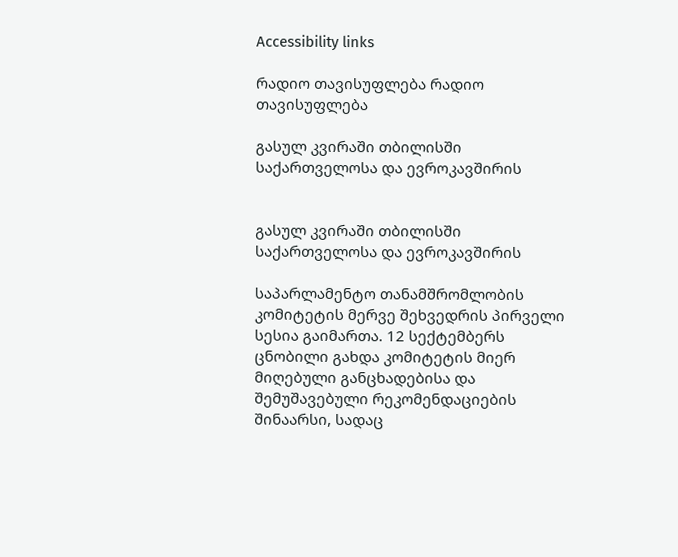Accessibility links

რადიო თავისუფლება რადიო თავისუფლება

გასულ კვირაში თბილისში საქართველოსა და ევროკავშირის


გასულ კვირაში თბილისში საქართველოსა და ევროკავშირის

საპარლამენტო თანამშრომლობის კომიტეტის მერვე შეხვედრის პირველი სესია გაიმართა. 12 სექტემბერს ცნობილი გახდა კომიტეტის მიერ მიღებული განცხადებისა და შემუშავებული რეკომენდაციების შინაარსი, სადაც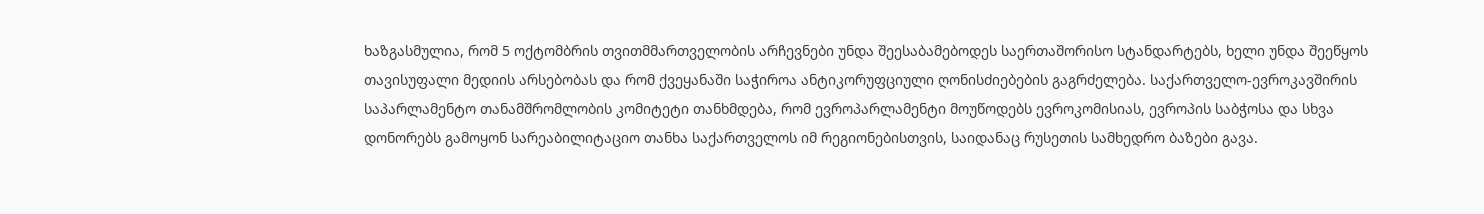ხაზგასმულია, რომ 5 ოქტომბრის თვითმმართველობის არჩევნები უნდა შეესაბამებოდეს საერთაშორისო სტანდარტებს, ხელი უნდა შეეწყოს თავისუფალი მედიის არსებობას და რომ ქვეყანაში საჭიროა ანტიკორუფციული ღონისძიებების გაგრძელება. საქართველო-ევროკავშირის საპარლამენტო თანამშრომლობის კომიტეტი თანხმდება, რომ ევროპარლამენტი მოუწოდებს ევროკომისიას, ევროპის საბჭოსა და სხვა დონორებს გამოყონ სარეაბილიტაციო თანხა საქართველოს იმ რეგიონებისთვის, საიდანაც რუსეთის სამხედრო ბაზები გავა.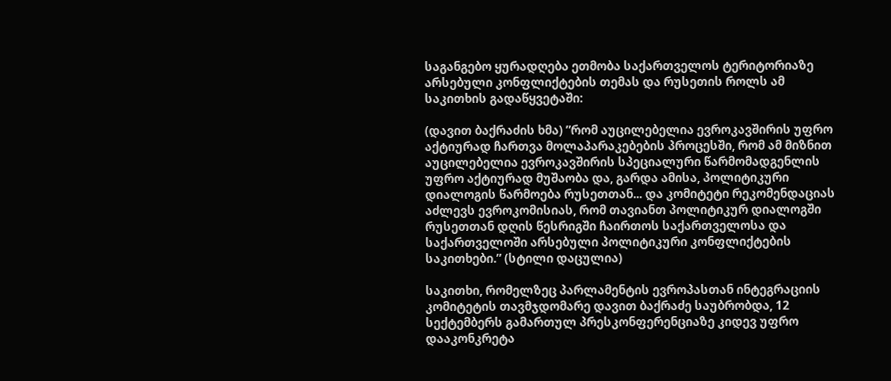საგანგებო ყურადღება ეთმობა საქართველოს ტერიტორიაზე არსებული კონფლიქტების თემას და რუსეთის როლს ამ საკითხის გადაწყვეტაში:

(დავით ბაქრაძის ხმა) ”რომ აუცილებელია ევროკავშირის უფრო აქტიურად ჩართვა მოლაპარაკებების პროცესში, რომ ამ მიზნით აუცილებელია ევროკავშირის სპეციალური წარმომადგენლის უფრო აქტიურად მუშაობა და, გარდა ამისა, პოლიტიკური დიალოგის წარმოება რუსეთთან... და კომიტეტი რეკომენდაციას აძლევს ევროკომისიას, რომ თავიანთ პოლიტიკურ დიალოგში რუსეთთან დღის წესრიგში ჩაირთოს საქართველოსა და საქართველოში არსებული პოლიტიკური კონფლიქტების საკითხები.” (სტილი დაცულია)

საკითხი, რომელზეც პარლამენტის ევროპასთან ინტეგრაციის კომიტეტის თავმჯდომარე დავით ბაქრაძე საუბრობდა, 12 სექტემბერს გამართულ პრესკონფერენციაზე კიდევ უფრო დააკონკრეტა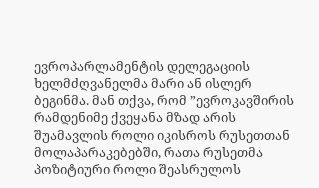ევროპარლამენტის დელეგაციის ხელმძღვანელმა მარი ან ისლერ ბეგინმა. მან თქვა, რომ ”ევროკავშირის რამდენიმე ქვეყანა მზად არის შუამავლის როლი იკისროს რუსეთთან მოლაპარაკებებში, რათა რუსეთმა პოზიტიური როლი შეასრულოს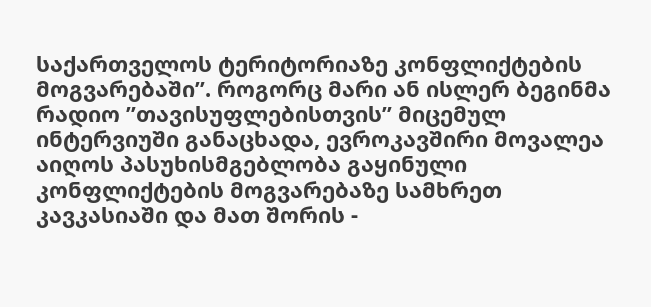საქართველოს ტერიტორიაზე კონფლიქტების მოგვარებაში”. როგორც მარი ან ისლერ ბეგინმა რადიო ”თავისუფლებისთვის” მიცემულ ინტერვიუში განაცხადა, ევროკავშირი მოვალეა აიღოს პასუხისმგებლობა გაყინული კონფლიქტების მოგვარებაზე სამხრეთ კავკასიაში და მათ შორის -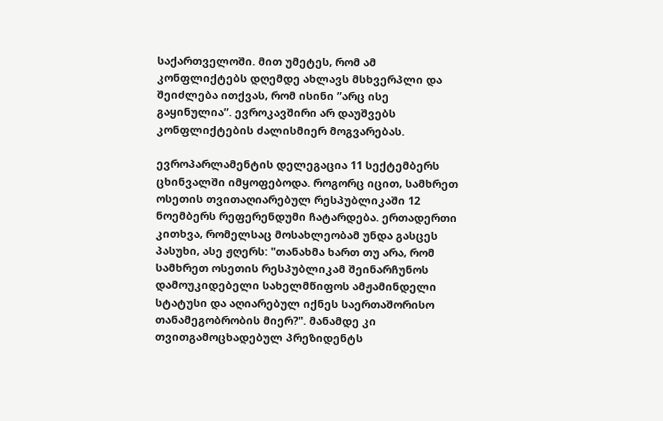საქართველოში. მით უმეტეს, რომ ამ კონფლიქტებს დღემდე ახლავს მსხვერპლი და შეიძლება ითქვას, რომ ისინი ”არც ისე გაყინულია”. ევროკავშირი არ დაუშვებს კონფლიქტების ძალისმიერ მოგვარებას.

ევროპარლამენტის დელეგაცია 11 სექტემბერს ცხინვალში იმყოფებოდა. როგორც იცით, სამხრეთ ოსეთის თვითაღიარებულ რესპუბლიკაში 12 ნოემბერს რეფერენდუმი ჩატარდება. ერთადერთი კითხვა, რომელსაც მოსახლეობამ უნდა გასცეს პასუხი, ასე ჟღერს: "თანახმა ხართ თუ არა, რომ სამხრეთ ოსეთის რესპუბლიკამ შეინარჩუნოს დამოუკიდებელი სახელმწიფოს ამჟამინდელი სტატუსი და აღიარებულ იქნეს საერთაშორისო თანამეგობრობის მიერ?". მანამდე კი თვითგამოცხადებულ პრეზიდენტს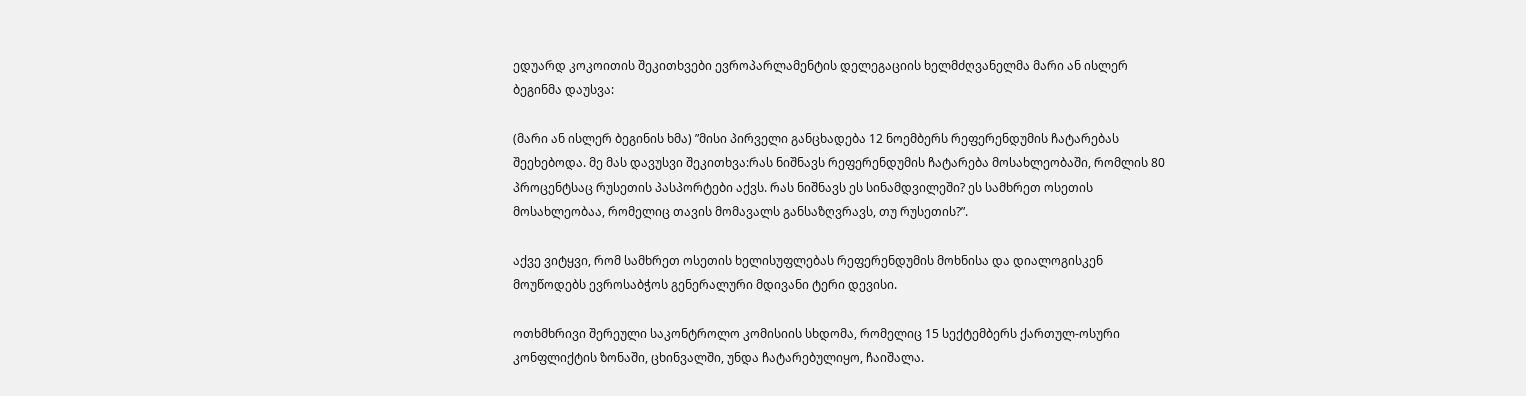ედუარდ კოკოითის შეკითხვები ევროპარლამენტის დელეგაციის ხელმძღვანელმა მარი ან ისლერ ბეგინმა დაუსვა:

(მარი ან ისლერ ბეგინის ხმა) ”მისი პირველი განცხადება 12 ნოემბერს რეფერენდუმის ჩატარებას შეეხებოდა. მე მას დავუსვი შეკითხვა:რას ნიშნავს რეფერენდუმის ჩატარება მოსახლეობაში, რომლის 80 პროცენტსაც რუსეთის პასპორტები აქვს. რას ნიშნავს ეს სინამდვილეში? ეს სამხრეთ ოსეთის მოსახლეობაა, რომელიც თავის მომავალს განსაზღვრავს, თუ რუსეთის?”.

აქვე ვიტყვი, რომ სამხრეთ ოსეთის ხელისუფლებას რეფერენდუმის მოხნისა და დიალოგისკენ მოუწოდებს ევროსაბჭოს გენერალური მდივანი ტერი დევისი.

ოთხმხრივი შერეული საკონტროლო კომისიის სხდომა, რომელიც 15 სექტემბერს ქართულ-ოსური კონფლიქტის ზონაში, ცხინვალში, უნდა ჩატარებულიყო, ჩაიშალა.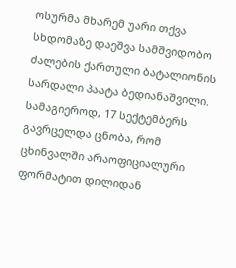ოსურმა მხარემ უარი თქვა სხდომაზე დაეშვა სამშვიდობო ძალების ქართული ბატალიონის სარდალი პაატა ბედიანაშვილი. სამაგიეროდ, 17 სექტემბერს გავრცელდა ცნობა, რომ ცხინვალში არაოფიციალური ფორმატით დილიდან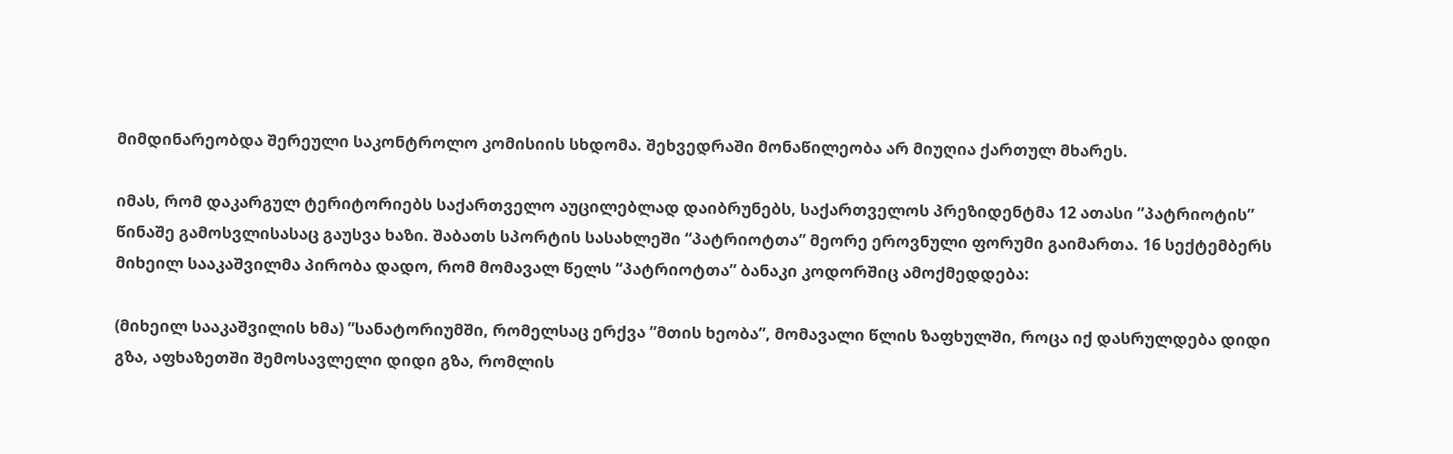მიმდინარეობდა შერეული საკონტროლო კომისიის სხდომა. შეხვედრაში მონაწილეობა არ მიუღია ქართულ მხარეს.

იმას, რომ დაკარგულ ტერიტორიებს საქართველო აუცილებლად დაიბრუნებს, საქართველოს პრეზიდენტმა 12 ათასი ”პატრიოტის” წინაშე გამოსვლისასაც გაუსვა ხაზი. შაბათს სპორტის სასახლეში “პატრიოტთა” მეორე ეროვნული ფორუმი გაიმართა. 16 სექტემბერს მიხეილ სააკაშვილმა პირობა დადო, რომ მომავალ წელს “პატრიოტთა” ბანაკი კოდორშიც ამოქმედდება:

(მიხეილ სააკაშვილის ხმა) ”სანატორიუმში, რომელსაც ერქვა ”მთის ხეობა”, მომავალი წლის ზაფხულში, როცა იქ დასრულდება დიდი გზა, აფხაზეთში შემოსავლელი დიდი გზა, რომლის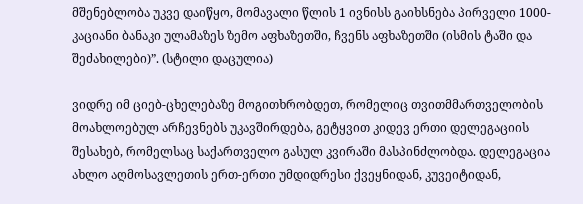მშენებლობა უკვე დაიწყო, მომავალი წლის 1 ივნისს გაიხსნება პირველი 1000-კაციანი ბანაკი ულამაზეს ზემო აფხაზეთში, ჩვენს აფხაზეთში (ისმის ტაში და შეძახილები)”. (სტილი დაცულია)

ვიდრე იმ ციებ-ცხელებაზე მოგითხრობდეთ, რომელიც თვითმმართველობის მოახლოებულ არჩევნებს უკავშირდება, გეტყვით კიდევ ერთი დელეგაციის შესახებ, რომელსაც საქართველო გასულ კვირაში მასპინძლობდა. დელეგაცია ახლო აღმოსავლეთის ერთ-ერთი უმდიდრესი ქვეყნიდან, კუვეიტიდან,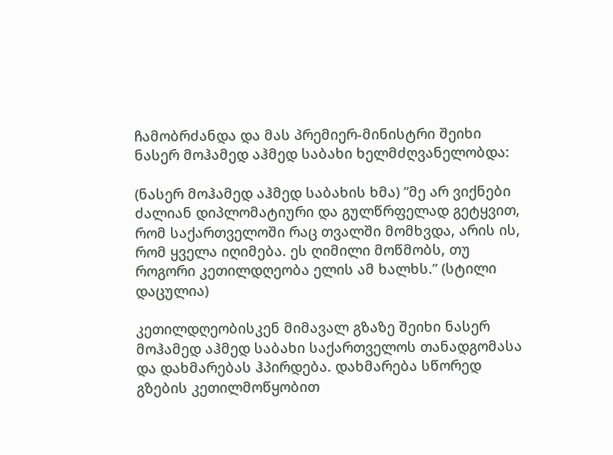ჩამობრძანდა და მას პრემიერ-მინისტრი შეიხი ნასერ მოჰამედ აჰმედ საბახი ხელმძღვანელობდა:

(ნასერ მოჰამედ აჰმედ საბახის ხმა) ”მე არ ვიქნები ძალიან დიპლომატიური და გულწრფელად გეტყვით, რომ საქართველოში რაც თვალში მომხვდა, არის ის, რომ ყველა იღიმება. ეს ღიმილი მოწმობს, თუ როგორი კეთილდღეობა ელის ამ ხალხს.” (სტილი დაცულია)

კეთილდღეობისკენ მიმავალ გზაზე შეიხი ნასერ მოჰამედ აჰმედ საბახი საქართველოს თანადგომასა და დახმარებას ჰპირდება. დახმარება სწორედ გზების კეთილმოწყობით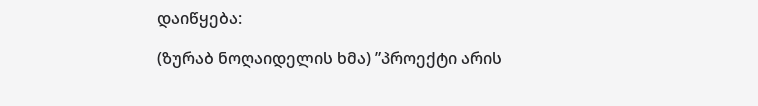დაიწყება:

(ზურაბ ნოღაიდელის ხმა) ”პროექტი არის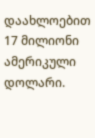დაახლოებით 17 მილიონი ამერიკული დოლარი.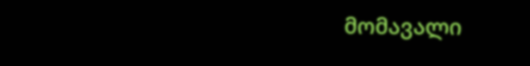მომავალი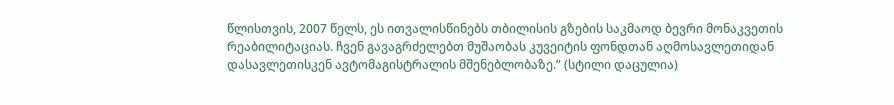წლისთვის, 2007 წელს, ეს ითვალისწინებს თბილისის გზების საკმაოდ ბევრი მონაკვეთის რეაბილიტაციას. ჩვენ გავაგრძელებთ მუშაობას კუვეიტის ფონდთან აღმოსავლეთიდან დასავლეთისკენ ავტომაგისტრალის მშენებლობაზე.” (სტილი დაცულია)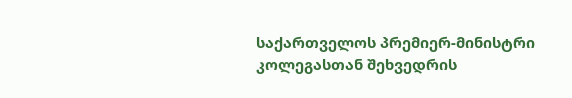საქართველოს პრემიერ-მინისტრი კოლეგასთან შეხვედრის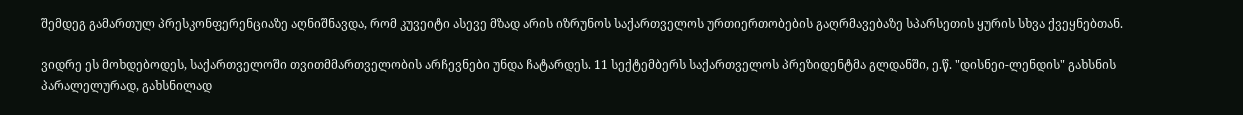შემდეგ გამართულ პრესკონფერენციაზე აღნიშნავდა, რომ კუვეიტი ასევე მზად არის იზრუნოს საქართველოს ურთიერთობების გაღრმავებაზე სპარსეთის ყურის სხვა ქვეყნებთან.

ვიდრე ეს მოხდებოდეს, საქართველოში თვითმმართველობის არჩევნები უნდა ჩატარდეს. 11 სექტემბერს საქართველოს პრეზიდენტმა გლდანში, ე.წ. "დისნეი-ლენდის" გახსნის პარალელურად, გახსნილად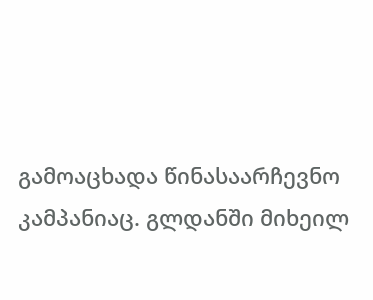გამოაცხადა წინასაარჩევნო კამპანიაც. გლდანში მიხეილ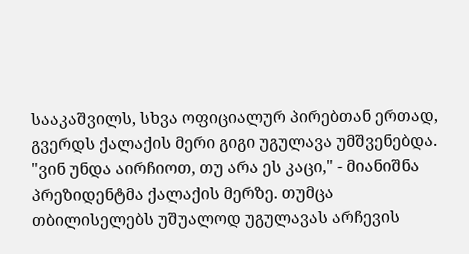სააკაშვილს, სხვა ოფიციალურ პირებთან ერთად, გვერდს ქალაქის მერი გიგი უგულავა უმშვენებდა. "ვინ უნდა აირჩიოთ, თუ არა ეს კაცი," - მიანიშნა პრეზიდენტმა ქალაქის მერზე. თუმცა თბილისელებს უშუალოდ უგულავას არჩევის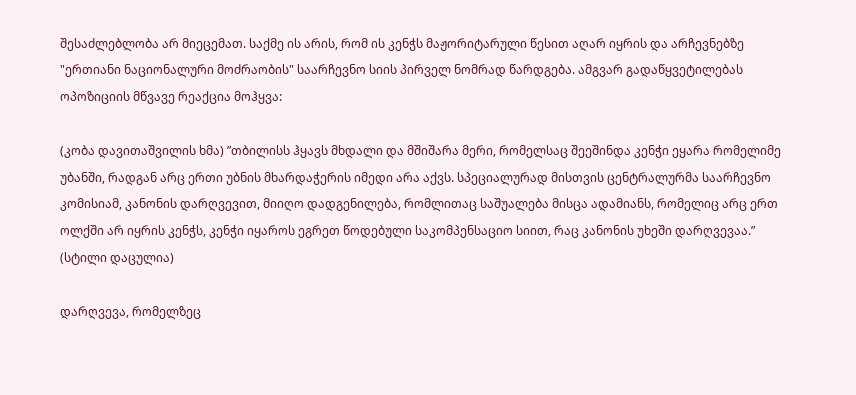შესაძლებლობა არ მიეცემათ. საქმე ის არის, რომ ის კენჭს მაჟორიტარული წესით აღარ იყრის და არჩევნებზე "ერთიანი ნაციონალური მოძრაობის" საარჩევნო სიის პირველ ნომრად წარდგება. ამგვარ გადაწყვეტილებას ოპოზიციის მწვავე რეაქცია მოჰყვა:

(კობა დავითაშვილის ხმა) ”თბილისს ჰყავს მხდალი და მშიშარა მერი, რომელსაც შეეშინდა კენჭი ეყარა რომელიმე უბანში, რადგან არც ერთი უბნის მხარდაჭერის იმედი არა აქვს. სპეციალურად მისთვის ცენტრალურმა საარჩევნო კომისიამ, კანონის დარღვევით, მიიღო დადგენილება, რომლითაც საშუალება მისცა ადამიანს, რომელიც არც ერთ ოლქში არ იყრის კენჭს, კენჭი იყაროს ეგრეთ წოდებული საკომპენსაციო სიით, რაც კანონის უხეში დარღვევაა.” (სტილი დაცულია)

დარღვევა, რომელზეც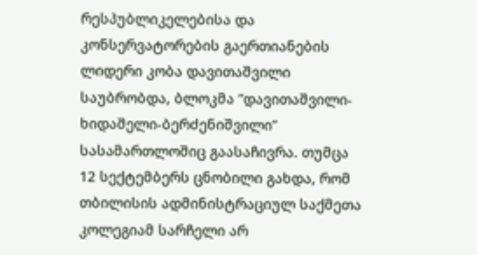რესპუბლიკელებისა და კონსერვატორების გაერთიანების ლიდერი კობა დავითაშვილი საუბრობდა, ბლოკმა ”დავითაშვილი-ხიდაშელი-ბერძენიშვილი” სასამართლოშიც გაასაჩივრა. თუმცა 12 სექტემბერს ცნობილი გახდა, რომ თბილისის ადმინისტრაციულ საქმეთა კოლეგიამ სარჩელი არ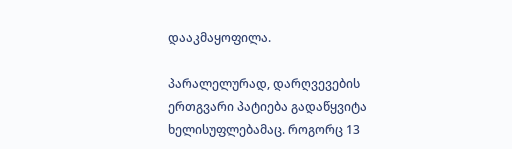დააკმაყოფილა.

პარალელურად, დარღვევების ერთგვარი პატიება გადაწყვიტა ხელისუფლებამაც. როგორც 13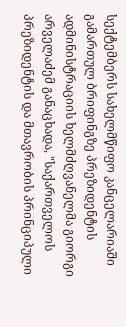სექტემბერს სახელმწიფო კანცელარიაში გამართულ ბრიფინგზე პრეზიდენტის ადმინისტრაციის ხელმძღვანელმა გიორგი არველაძემ განაცხადა, "საქართველოს პრეზიდენტის და მთავრობის პრინციპული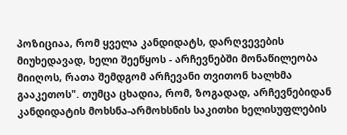პოზიციაა, რომ ყველა კანდიდატს, დარღვევების მიუხედავად, ხელი შეეწყოს - არჩევნებში მონაწილეობა მიიღოს, რათა შემდგომ არჩევანი თვითონ ხალხმა გააკეთოს". თუმცა ცხადია, რომ, ზოგადად, არჩევნებიდან კანდიდატის მოხსნა-არმოხსნის საკითხი ხელისუფლების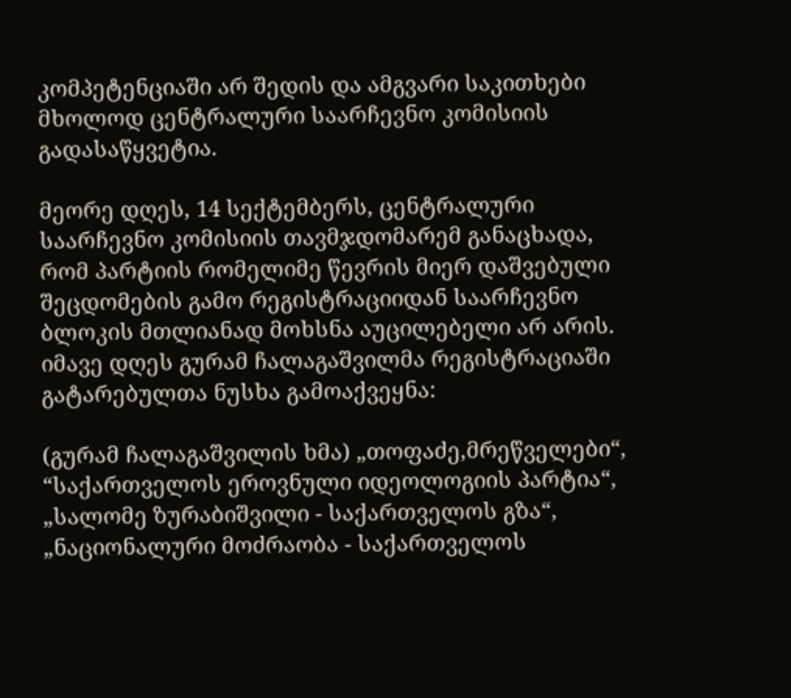კომპეტენციაში არ შედის და ამგვარი საკითხები მხოლოდ ცენტრალური საარჩევნო კომისიის გადასაწყვეტია.

მეორე დღეს, 14 სექტემბერს, ცენტრალური საარჩევნო კომისიის თავმჯდომარემ განაცხადა, რომ პარტიის რომელიმე წევრის მიერ დაშვებული შეცდომების გამო რეგისტრაციიდან საარჩევნო ბლოკის მთლიანად მოხსნა აუცილებელი არ არის. იმავე დღეს გურამ ჩალაგაშვილმა რეგისტრაციაში გატარებულთა ნუსხა გამოაქვეყნა:

(გურამ ჩალაგაშვილის ხმა) „თოფაძე,მრეწველები“, “საქართველოს ეროვნული იდეოლოგიის პარტია“, „სალომე ზურაბიშვილი - საქართველოს გზა“, „ნაციონალური მოძრაობა - საქართველოს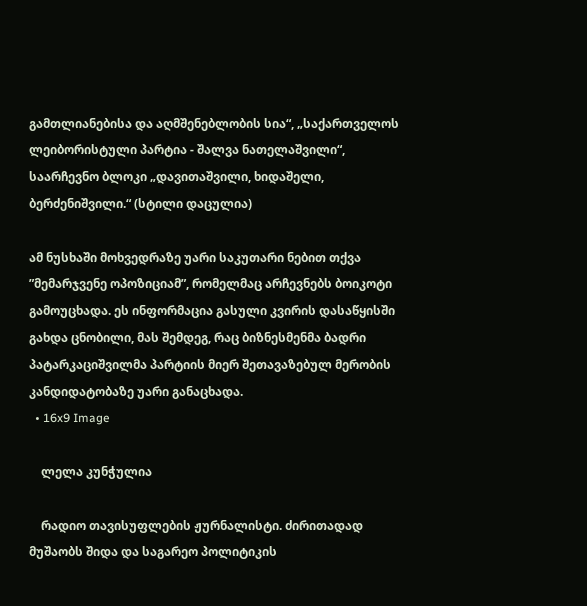გამთლიანებისა და აღმშენებლობის სია“, „საქართველოს ლეიბორისტული პარტია - შალვა ნათელაშვილი“, საარჩევნო ბლოკი „დავითაშვილი, ხიდაშელი, ბერძენიშვილი.“ (სტილი დაცულია)

ამ ნუსხაში მოხვედრაზე უარი საკუთარი ნებით თქვა ”მემარჯვენე ოპოზიციამ”, რომელმაც არჩევნებს ბოიკოტი გამოუცხადა. ეს ინფორმაცია გასული კვირის დასაწყისში გახდა ცნობილი, მას შემდეგ, რაც ბიზნესმენმა ბადრი პატარკაციშვილმა პარტიის მიერ შეთავაზებულ მერობის კანდიდატობაზე უარი განაცხადა.
  • 16x9 Image

    ლელა კუნჭულია

    რადიო თავისუფლების ჟურნალისტი. ძირითადად მუშაობს შიდა და საგარეო პოლიტიკის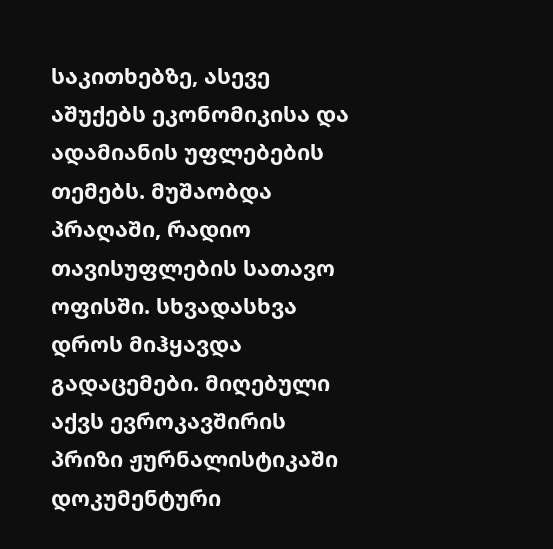საკითხებზე, ასევე აშუქებს ეკონომიკისა და ადამიანის უფლებების თემებს. მუშაობდა პრაღაში, რადიო თავისუფლების სათავო ოფისში. სხვადასხვა დროს მიჰყავდა გადაცემები. მიღებული აქვს ევროკავშირის პრიზი ჟურნალისტიკაში დოკუმენტური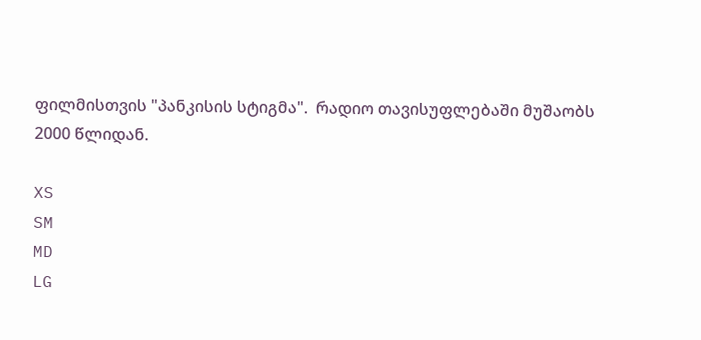ფილმისთვის "პანკისის სტიგმა".  რადიო თავისუფლებაში მუშაობს 2000 წლიდან.

XS
SM
MD
LG